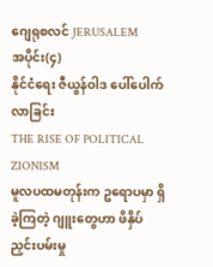ဂျေရုစလင် JERUSALEM
အပိုင်း(၄)
နိုင်ငံရေး ဇီယွန်ဝါဒ ပေါ်ပေါက်လာခြင်း
THE RISE OF POLITICAL ZIONISM
မူလပထမတုန်းက ဥရောပမှာ ရှိခဲ့ကြတဲ့ ဂျူးတွေဟာ ဖိနှိပ်ညှင်းပမ်းမှု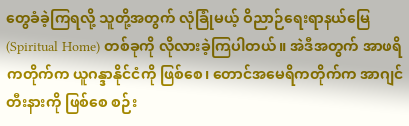တွေခံခဲ့ကြရလို့ သူတို့အတွက် လုံခြုံမယ့် ဝိညာဉ်ရေးရာနယ်မြေ (Spiritual Home) တစ်ခုကို လိုလားခဲ့ကြပါတယ်။ အဲဒီအတွက် အာဖရိကတိုက်က ယူဂန္ဒာနိုင်ငံကို ဖြစ်စေ၊ တောင်အမေရိကတိုက်က အာဂျင်တီးနားကို ဖြစ်စေ စဉ်း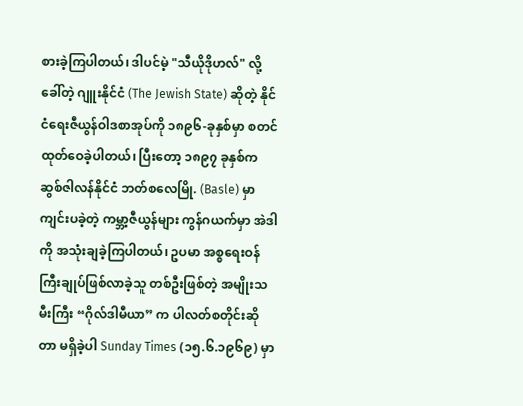စားခဲ့ကြပါတယ်၊ ဒါပင်မဲ့ "သီယိုဒိုဟလ်" လို့ခေါ်တဲ့ ဂျူးနိုင်ငံ (The Jewish State) ဆိုတဲ့ နိုင်ငံရေးဇီယွန်ဝါဒစာအုပ်ကို ၁၈၉၆-ခုနှစ်မှာ စတင်ထုတ်ဝေခဲ့ပါတယ်၊ ပြီးတော့ ၁၈၉၇ ခုနှစ်က ဆွစ်ဇါလန်နိုင်ငံ ဘတ်စလေမြို. (Basle) မှာ ကျင်းပခဲ့တဲ့ ကမ္ဘာ့ဇီယွန်များ ကွန်ဂယက်မှာ အဲဒါကို အသုံးချခဲ့ကြပါတယ်၊ ဥပမာ အစ္စရေးဝန်ကြီးချုပ်ဖြစ်လာခဲ့သူ တစ်ဦးဖြစ်တဲ့ အမျိုးသမီးကြီး “ဂိုလ်ဒါမီယာ” က ပါလတ်စတိုင်းဆိုတာ မရှိခဲ့ပါ Sunday Times (၁၅.၆.၁၉၆၉) မှာ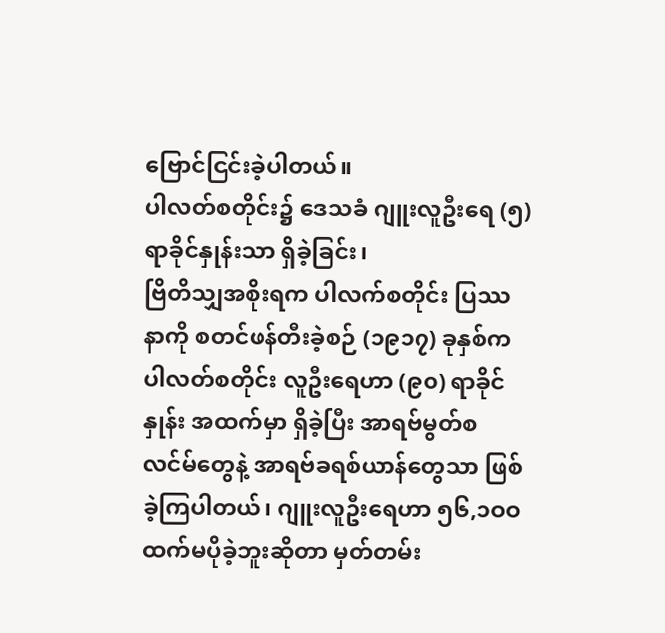ဗြောင်ငြင်းခဲ့ပါတယ်။
ပါလတ်စတိုင်း၌ ဒေသခံ ဂျူးလူဦးရေ (၅)ရာခိုင်နှုန်းသာ ရှိခဲ့ခြင်း၊
ဗြိတိသျှအစိုးရက ပါလက်စတိုင်း ပြဿနာကို စတင်ဖန်တီးခဲ့စဉ် (၁၉၁၇) ခုနှစ်က ပါလတ်စတိုင်း လူဦးရေဟာ (၉၀) ရာခိုင်နှုန်း အထက်မှာ ရှိခဲ့ပြီး အာရဗ်မွတ်စလင်မ်တွေနဲ့ အာရဗ်ခရစ်ယာန်တွေသာ ဖြစ်ခဲ့ကြပါတယ်၊ ဂျူးလူဦးရေဟာ ၅၆,၁ဝဝ ထက်မပိုခဲ့ဘူးဆိုတာ မှတ်တမ်း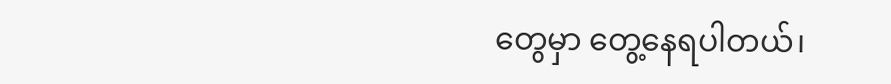တွေမှာ တွေ့နေရပါတယ်၊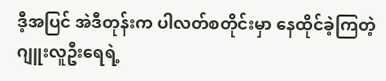ဒီ့အပြင် အဲဒီတုန်းက ပါလတ်စတိုင်းမှာ နေထိုင်ခဲ့ကြတဲ့ ဂျူးလူဦးရေရဲ့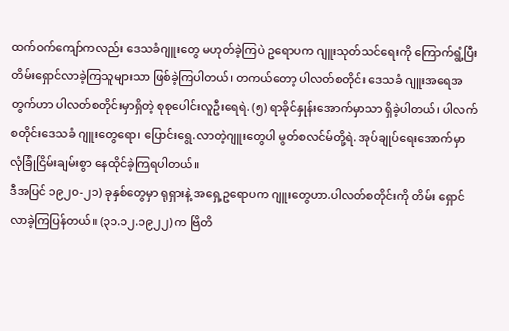ထက်ဝက်ကျော်ကလည်း ဒေသခံဂျူးတွေ မဟုတ်ခဲ့ကြပဲ ဥရောပက ဂျူးသုတ်သင်ရေးကို ကြောက်ရွံ့ပြီး တိမ်းရှောင်လာခဲ့ကြသူများသာ ဖြစ်ခဲ့ကြပါတယ်၊ တကယ်တော့ ပါလတ်စတိုင်း ဒေသခံ ဂျူးအရေအတွက်ဟာ ပါလတ်စတိုင်းမှာရှိတဲ့ စုစုပေါင်းလူဦးရေရဲ. (၅) ရာခိုင်နှုန်းအောက်မှာသာ ရှိခဲ့ပါတယ်၊ ပါလက်စတိုင်းဒေသခံ ဂျူးတွေရော၊ ပြောင်းရွေ.လာတဲ့ဂျူးတွေပါ မွတ်စလင်မ်တို့ရဲ. အုပ်ချုပ်ရေးအောက်မှာ လုံခြုံငြိမ်းချမ်းစွာ နေထိုင်ခဲ့ကြရပါတယ်။
ဒီအပြင် ၁၉၂၀-၂၁) ခုနှစ်တွေမှာ ရုရှားနဲ့ အရှေ့ဥရောပက ဂျူးတွေဟာ.ပါလတ်စတိုင်းကို တိမ်း ရှောင်လာခဲ့ကြပြန်တယ်။ (၃၁.၁၂.၁၉၂၂) က ဗြိတိ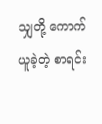သျှတို့ ကောက်ယူခဲ့တဲ့ စာရင်း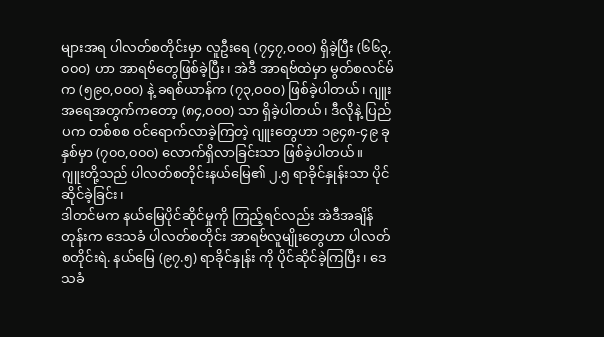များအရ ပါလတ်စတိုင်းမှာ လူဦးရေ (၇၄၇,၀၀၀) ရှိခဲ့ပြီး (၆၆၃,၀၀၀) ဟာ အာရဗ်တွေဖြစ်ခဲ့ပြီး၊ အဲဒီ အာရဗ်ထဲမှာ မွတ်စလင်မ်က (၅၉၀,၀၀၀) နဲ့ ခရစ်ယာန်က (၇၃,ဝဝဝ) ဖြစ်ခဲ့ပါတယ်၊ ဂျူးအရေအတွက်ကတော့ (၈၄,၀၀၀) သာ ရှိခဲ့ပါတယ်၊ ဒီလိုနဲ့ ပြည်ပက တစ်စစ ဝင်ရောက်လာခဲ့ကြတဲ့ ဂျူးတွေဟာ ၁၉၄၈-၄၉ ခုနှစ်မှာ (၇၀၀,၀၀၀) လောက်ရှိလာခြင်းသာ ဖြစ်ခဲ့ပါတယ်။
ဂျူးတို့သည် ပါလတ်စတိုင်းနယ်မြေ၏ ၂.၅ ရာခိုင်နှုန်းသာ ပိုင်ဆိုင်ခဲ့ခြင်း၊
ဒါတင်မက နယ်မြေပိုင်ဆိုင်မှုကို ကြည့်ရင်လည်း အဲဒီအချိန်တုန်းက ဒေသခံ ပါလတ်စတိုင်း အာရဗ်လူမျိုးတွေဟာ ပါလတ်စတိုင်းရဲ. နယ်မြေ (၉၇.၅) ရာခိုင်နှုန်း ကို ပိုင်ဆိုင်ခဲ့ကြပြီး၊ ဒေသခံ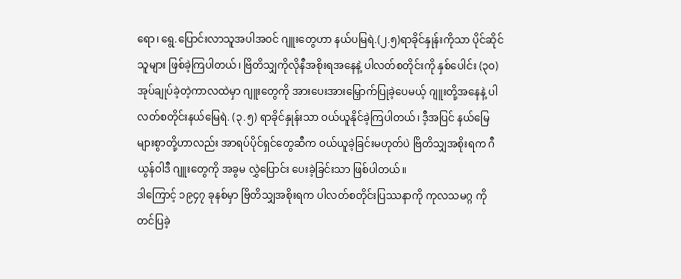ရော၊ ရွေ.ပြောင်းလာသူအပါအဝင် ဂျူးတွေဟာ နယ်ပမြရဲ.(၂.၅)ရာခိုင်နှုန်းကိုသာ ပိုင်ဆိုင်သူများ ဖြစ်ခဲ့ကြပါတယ်၊ ဗြိတိသျှကိုလိုနီအစိုးရအနေနဲ့ ပါလတ်စတိုင်းကို နှစ်ပေါင်း (၃၀) အုပ်ချုပ်ခဲ့တဲ့ကာလထဲမှာ ဂျူးတွေကို အားပေးအားမြှောက်ပြုခဲ့ပေမယ့် ဂျူးတို့အနေနဲ့ ပါလတ်စတိုင်းနယ်မြေရဲ. (၃.၅) ရာခိုင်နှုန်းသာ ဝယ်ယူနိုင်ခဲ့ကြပါတယ်၊ ဒီ့အပြင် နယ်မြေများစွာတို့ဟာလည်း အာရပ်ပိုင်ရှင်တွေဆီက ဝယ်ယူခဲ့ခြင်းမဟုတ်ပဲ ဗြိတိသျှအစိုးရက ဂီယွန်ဝါဒီ ဂျူးတွေကို အခွမ လွှဲပြောင်း ပေးခဲ့ခြင်းသာ ဖြစ်ပါတယ်။
ဒါကြောင့် ၁၉၄၇ ခုနစ်မှာ ဗြိတိသျှအစိုးရက ပါလတ်စတိုင်းပြဿနာကို ကုလသမဂ္ဂ ကို တင်ပြခဲ့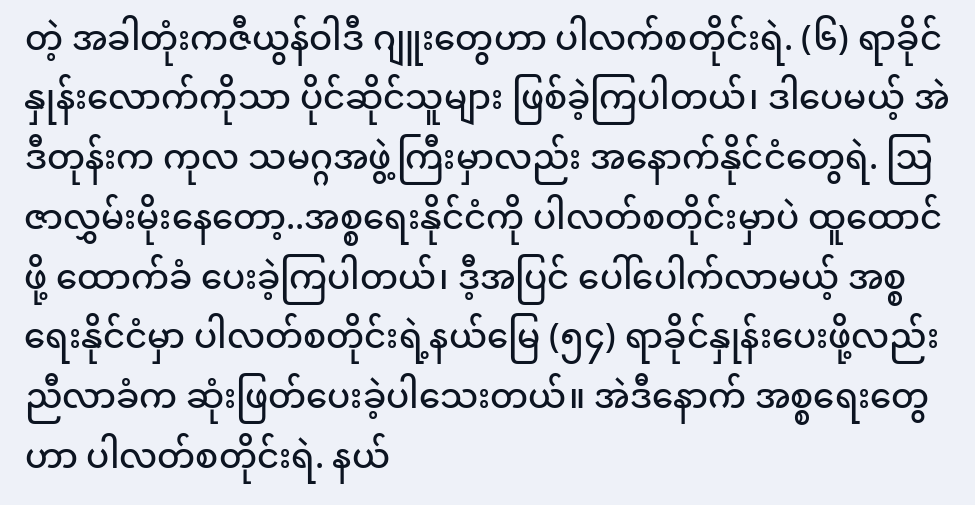တဲ့ အခါတုံးကဇီယွန်ဝါဒီ ဂျူးတွေဟာ ပါလက်စတိုင်းရဲ. (၆) ရာခိုင်နှုန်းလောက်ကိုသာ ပိုင်ဆိုင်သူများ ဖြစ်ခဲ့ကြပါတယ်၊ ဒါပေမယ့် အဲဒီတုန်းက ကုလ သမဂ္ဂအဖွဲ့ကြီးမှာလည်း အနောက်နိုင်ငံတွေရဲ. ဩဇာလွှမ်းမိုးနေတော့..အစ္စရေးနိုင်ငံကို ပါလတ်စတိုင်းမှာပဲ ထူထောင်ဖို့ ထောက်ခံ ပေးခဲ့ကြပါတယ်၊ ဒီ့အပြင် ပေါ်ပေါက်လာမယ့် အစ္စရေးနိုင်ငံမှာ ပါလတ်စတိုင်းရဲ့နယ်မြေ (၅၄) ရာခိုင်နှုန်းပေးဖို့လည်း ညီလာခံက ဆုံးဖြတ်ပေးခဲ့ပါသေးတယ်။ အဲဒီနောက် အစ္စရေးတွေဟာ ပါလတ်စတိုင်းရဲ. နယ်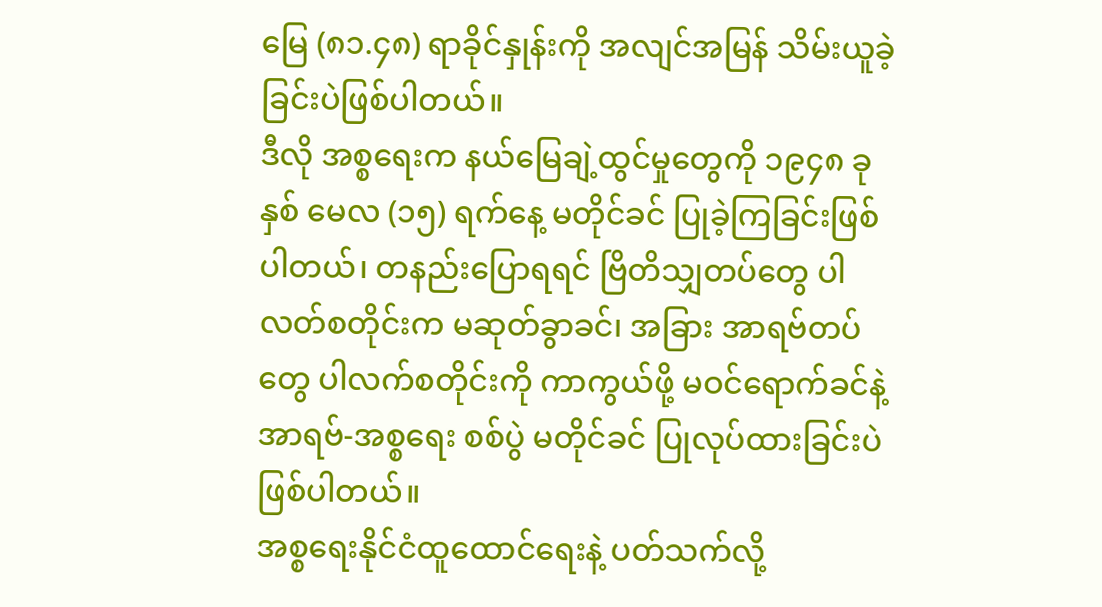မြေ (၈၁.၄၈) ရာခိုင်နှုန်းကို အလျင်အမြန် သိမ်းယူခဲ့ခြင်းပဲဖြစ်ပါတယ်။
ဒီလို အစ္စရေးက နယ်မြေချဲ့ထွင်မှုတွေကို ၁၉၄၈ ခုနှစ် မေလ (၁၅) ရက်နေ့ မတိုင်ခင် ပြုခဲ့ကြခြင်းဖြစ်ပါတယ်၊ တနည်းပြောရရင် ဗြိတိသျှတပ်တွေ ပါလတ်စတိုင်းက မဆုတ်ခွာခင်၊ အခြား အာရဗ်တပ်တွေ ပါလက်စတိုင်းကို ကာကွယ်ဖို့ မဝင်ရောက်ခင်နဲ့ အာရဗ်-အစ္စရေး စစ်ပွဲ မတိုင်ခင် ပြုလုပ်ထားခြင်းပဲ ဖြစ်ပါတယ်။
အစ္စရေးနိုင်ငံထူထောင်ရေးနဲ့ ပတ်သက်လို့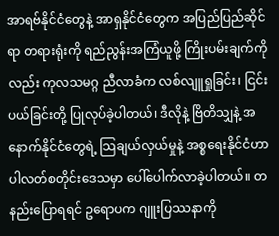အာရဗ်နိုင်ငံတွေနဲ့ အာရှနိုင်ငံတွေက အပြည်ပြည်ဆိုင်ရာ တရားရုံးကို ရည်ညွန်းအကြံယူဖို့ ကြိုးပမ်းချက်ကိုလည်း ကုလသမဂ္ဂ ညီလာခံက လစ်လျူရှုခြင်း၊ ငြင်းပယ်ခြင်းတို့ ပြုလုပ်ခဲ့ပါတယ်၊ ဒီလိုနဲ့ ဗြိတိသျှနဲ့ အနောက်နိုင်ငံတွေရဲ့ သြချယ်လှယ်မှုနဲ့ အစ္စရေးနိုင်ငံဟာ ပါလတ်စတိုင်းဒေသမှာ ပေါ်ပေါက်လာခဲ့ပါတယ်။ တနည်းပြောရရင် ဥရောပက ဂျူးပြဿနာကို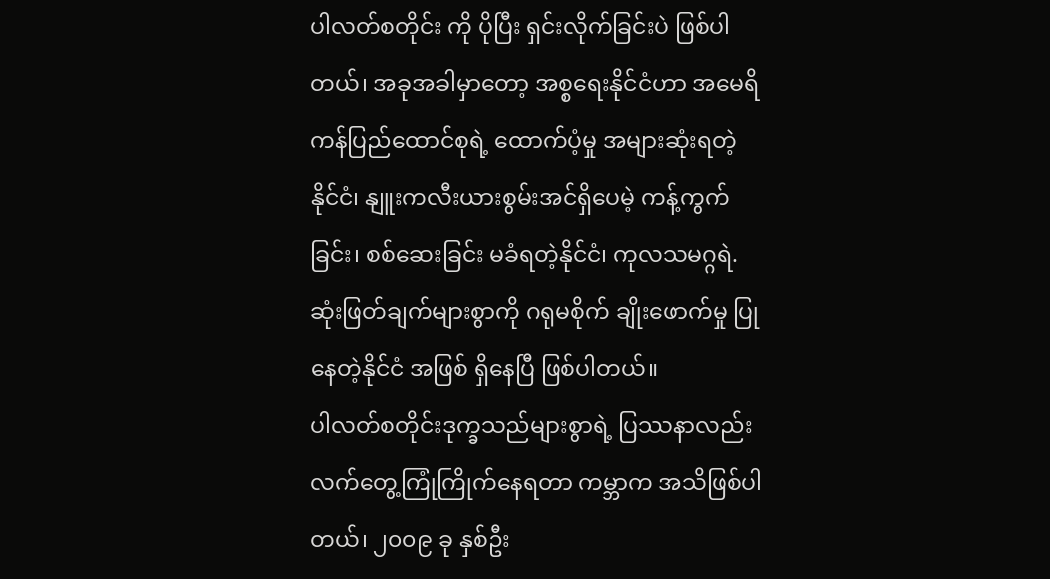ပါလတ်စတိုင်း ကို ပိုပြီး ရှင်းလိုက်ခြင်းပဲ ဖြစ်ပါတယ်၊ အခုအခါမှာတော့ အစ္စရေးနိုင်ငံဟာ အမေရိကန်ပြည်ထောင်စုရဲ့ ထောက်ပံ့မှု အများဆုံးရတဲ့ နိုင်ငံ၊ နျူးကလီးယားစွမ်းအင်ရှိပေမဲ့ ကန့်ကွက်ခြင်း၊ စစ်ဆေးခြင်း မခံရတဲ့နိုင်ငံ၊ ကုလသမဂ္ဂရဲ. ဆုံးဖြတ်ချက်များစွာကို ဂရုမစိုက် ချိုးဖောက်မှု ပြုနေတဲ့နိုင်ငံ အဖြစ် ရှိနေပြီ ဖြစ်ပါတယ်။
ပါလတ်စတိုင်းဒုက္ခသည်များစွာရဲ့ ပြဿနာလည်း လက်တွေ့ကြုံကြိုက်နေရတာ ကမ္ဘာက အသိဖြစ်ပါတယ်၊ ၂၀၀၉ ခု နှစ်ဦး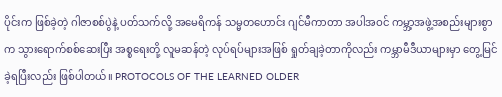ပိုင်းက ဖြစ်ခဲ့တဲ့ ဂါဇာစစ်ပွဲနဲ့ ပတ်သက်လို့ အမေရိကန် သမ္မတဟောင်း ဂျင်မီကာတာ အပါအဝင် ကမ္ဘာ့အဖွဲ့အစည်းများစွာက သွားရောက်စစ်ဆေးပြီး အစ္စရေးတို့ လူမဆန်တဲ့ လုပ်ရပ်များအဖြစ် ရှုတ်ချခဲ့တာကိုလည်း ကမ္ဘာမီဒီယာများမှာ တွေ့မြင်ခဲ့ရပြီးလည်း ဖြစ်ပါတယ်။ PROTOCOLS OF THE LEARNED OLDER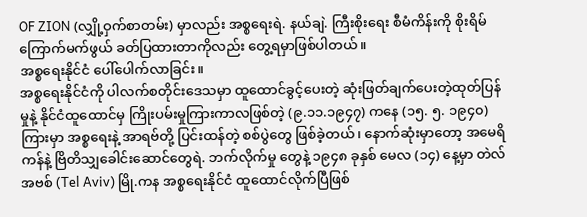OF ZION (လျှို့ဝှက်စာတမ်း) မှာလည်း အစ္စရေးရဲ. နယ်ချဲ. ကြီးစိုးရေး စီမံကိန်းကို စိုးရိမ်ကြောက်မက်ဖွယ် ခတ်ပြထားတာကိုလည်း တွေ့ရမှာဖြစ်ပါတယ်။
အစ္စရေးနိုင်ငံ ပေါ်ပေါက်လာခြင်း။
အစ္စရေးနိုင်ငံကို ပါလက်စတိုင်းဒေသမှာ ထူထောင်ခွင့်ပေးတဲ့ ဆုံးဖြတ်ချက်ပေးတဲ့ထုတ်ပြန်မှုနဲ့ နိုင်ငံထူထောင်မှ ကြိုးပမ်းမှုကြားကာလဖြစ်တဲ့ (၉.၁၁.၁၉၄၇) ကနေ (၁၅. ၅. ၁၉၄၀) ကြားမှာ အစ္စရေးနဲ့ အာရဗ်တို့ ပြင်းထန်တဲ့ စစ်ပွဲတွေ ဖြစ်ခဲ့တယ်၊ နောက်ဆုံးမှာတော့ အမေရိကန်နဲ့ ဗြိတိသျှခေါင်းဆောင်တွေရဲ. ဘက်လိုက်မှု တွေနဲ့ ၁၉၄၈ ခုနှစ် မေလ (၁၄) နေ့မှာ တဲလ်အဗစ် (Tel Aviv) မြို.ကန အစ္စရေးနိုင်ငံ ထူထောင်လိုက်ပြီဖြစ်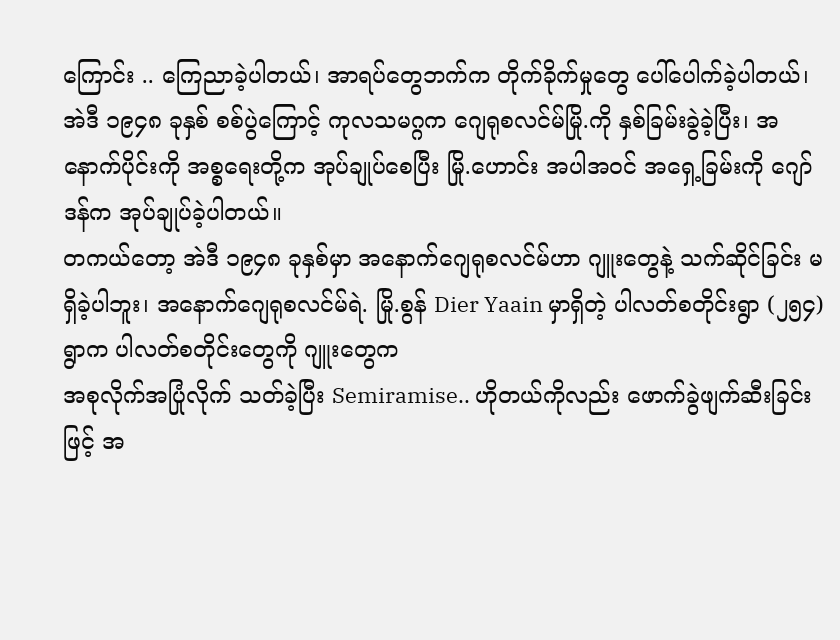ကြောင်း .. ကြေညာခဲ့ပါတယ်၊ အာရပ်တွေဘက်က တိုက်ခိုက်မှုတွေ ပေါ်ပေါက်ခဲ့ပါတယ်၊ အဲဒီ ၁၉၄၈ ခုနှစ် စစ်ပွဲကြောင့် ကုလသမဂ္ဂက ဂျေရုစလင်မ်မြို.ကို နှစ်ခြမ်းခွဲခဲ့ပြီး၊ အနောက်ပိုင်းကို အစ္စရေးတို့က အုပ်ချုပ်စေပြီး မြို.ဟောင်း အပါအဝင် အရှေ့ခြမ်းကို ဂျော်ဒန်က အုပ်ချုပ်ခဲ့ပါတယ်။
တကယ်တော့ အဲဒီ ၁၉၄၈ ခုနှစ်မှာ အနောက်ဂျေရုစလင်မ်ဟာ ဂျူးတွေနဲ့ သက်ဆိုင်ခြင်း မရှိခဲ့ပါဘူး၊ အနောက်ဂျေရုစလင်မ်ရဲ. မြို.စွန် Dier Yaain မှာရှိတဲ့ ပါလတ်စတိုင်းရွာ (၂၅၄) ရွာက ပါလတ်စတိုင်းတွေကို ဂျူးတွေက
အစုလိုက်အပြုံလိုက် သတ်ခဲ့ပြီး Semiramise.. ဟိုတယ်ကိုလည်း ဖောက်ခွဲဖျက်ဆီးခြင်းဖြင့် အ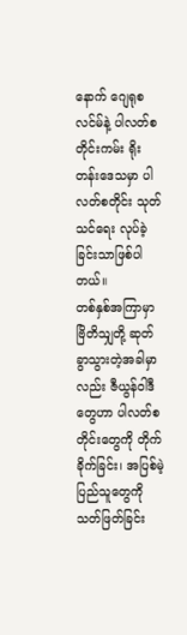နောက် ဂျေရုစလင်မ်နဲ့ ပါလတ်စတိုင်းကမ်း ရိုးတန်းဒေသမှာ ပါလတ်စတိုင်း သုတ်သင်ရေး လုပ်ခဲ့ခြင်းသာဖြစ်ပါတယ်။
တစ်နှစ်အကြာမှာ ဗြိတိသျှတို့ ဆုတ်ခွာသွားတဲ့အခါမှာလည်း ဇီယွန်ဝါဒီတွေဟာ ပါလတ်စတိုင်းတွေကို တိုက်ခိုက်ခြင်း၊ အပြစ်မဲ့ပြည်သူတွေကို သတ်ဖြတ်ခြင်း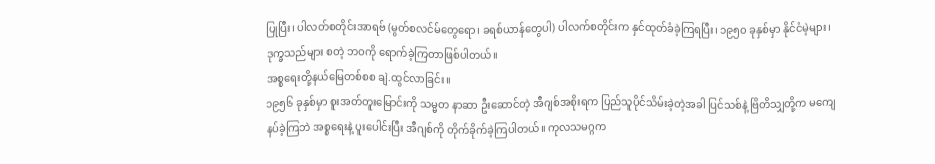ပြုပြီး၊ ပါလတ်စတိုင်းအာရဗ် (မွတ်စလင်မ်တွေရော၊ ခရစ်ယာန်တွေပါ) ပါလက်စတိုင်းက နှင်ထုတ်ခံခဲ့ကြရပြီး၊ ၁၉၅၀ ခုနှစ်မှာ နိုင်ငံမဲ့များ၊ ဒုက္ခသည်များ စတဲ့ ဘဝကို ရောက်ခဲ့ကြတာဖြစ်ပါတယ်။
အစ္စရေးတို့နယ်မြေတစ်စစ ချဲ.ထွင်လာခြင်း။
၁၉၅၆ ခုနှစ်မှာ စူးအတ်တူးမြောင်းကို သမ္မတ နာဆာ ဦးဆောင်တဲ့ အီဂျစ်အစိုးရက ပြည်သူပိုင်သိမ်းခဲ့တဲ့အခါ ပြင်သစ်နဲ့ ဗြိတိသျှတို့က မကျေနပ်ခဲ့ကြဘဲ အစ္စရေးနဲ့ ပူးပေါင်းပြီး အီဂျစ်ကို တိုက်ခိုက်ခဲ့ကြပါတယ်။ ကုလသမဂ္ဂက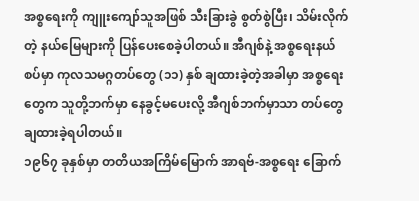အစ္စရေးကို ကျူးကျော်သူအဖြစ် သီးခြားခွဲ စွတ်စွဲပြီး၊ သိမ်းလိုက်တဲ့ နယ်မြေများကို ပြန်ပေးစေခဲ့ပါတယ်။ အီဂျစ်နဲ့ အစ္စရေးနယ်စပ်မှာ ကုလသမဂ္ဂတပ်တွေ (၁၁) နှစ် ချထားခဲ့တဲ့အခါမှာ အစ္စရေးတွေက သူတို့ဘက်မှာ နေခွင့်မပေးလို့ အီဂျစ်ဘက်မှာသာ တပ်တွေ ချထားခဲ့ရပါတယ်။
၁၉၆၇ ခုနှစ်မှာ တတိယအကြိမ်မြောက် အာရဗ်-အစ္စရေး ခြောက်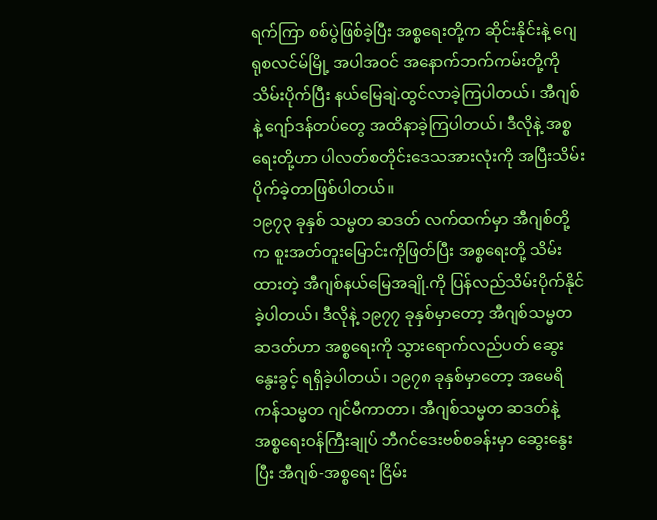ရက်ကြာ စစ်ပွဲဖြစ်ခဲ့ပြီး အစ္စရေးတို့က ဆိုင်းနိုင်းနဲ့ ဂျေရုစလင်မ်မြို့ အပါအဝင် အနောက်ဘက်ကမ်းတို့ကို သိမ်းပိုက်ပြီး နယ်မြေချဲ.ထွင်လာခဲ့ကြပါတယ်၊ အီဂျစ်နဲ့ ဂျော်ဒန်တပ်တွေ အထိနာခဲ့ကြပါတယ်၊ ဒီလိုနဲ့ အစ္စရေးတို့ဟာ ပါလတ်စတိုင်းဒေသအားလုံးကို အပြီးသိမ်းပိုက်ခဲ့တာဖြစ်ပါတယ်။
၁၉၇၃ ခုနှစ် သမ္မတ ဆဒတ် လက်ထက်မှာ အီဂျစ်တို့က စူးအတ်တူးမြောင်းကိုဖြတ်ပြီး အစ္စရေးတို့ သိမ်းထားတဲ့ အီဂျစ်နယ်မြေအချို.ကို ပြန်လည်သိမ်းပိုက်နိုင်ခဲ့ပါတယ်၊ ဒီလိုနဲ့ ၁၉၇၇ ခုနှစ်မှာတော့ အီဂျစ်သမ္မတ ဆဒတ်ဟာ အစ္စရေးကို သွားရောက်လည်ပတ် ဆွေးနွေးခွင့် ရရှိခဲ့ပါတယ်၊ ၁၉၇၈ ခုနှစ်မှာတော့ အမေရိကန်သမ္မတ ဂျင်မီကာတာ၊ အီဂျစ်သမ္မတ ဆဒတ်နဲ့ အစ္စရေးဝန်ကြီးချုပ် ဘီဂင်ဒေးဗစ်စခန်းမှာ ဆွေးနွေးပြီး အီဂျစ်-အစ္စရေး ငြိမ်း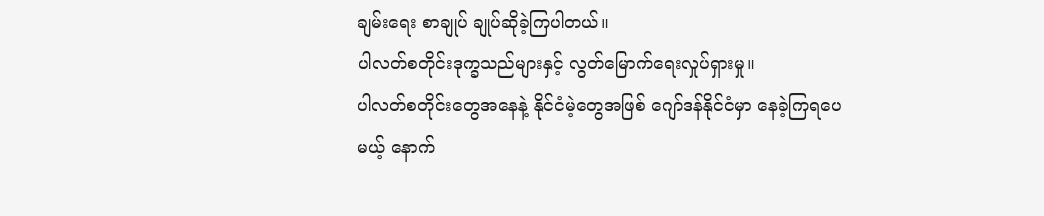ချမ်းရေး စာချုပ် ချုပ်ဆိုခဲ့ကြပါတယ်။
ပါလတ်စတိုင်းဒုက္ခသည်များနှင့် လွတ်မြောက်ရေးလှုပ်ရှားမှု။
ပါလတ်စတိုင်းတွေအနေနဲ့ နိုင်ငံမဲ့တွေအဖြစ် ဂျော်ဒန်နိုင်ငံမှာ နေခဲ့ကြရပေမယ့် နောက်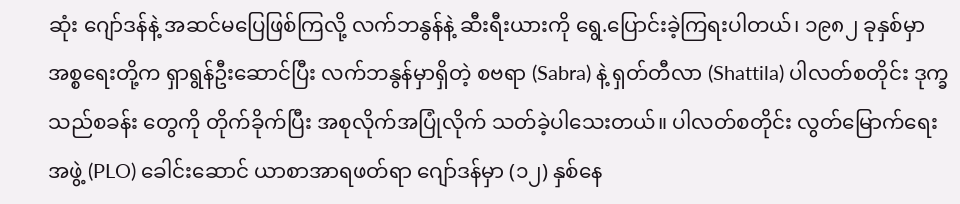ဆုံး ဂျော်ဒန်နဲ့ အဆင်မပြေဖြစ်ကြလို့ လက်ဘနွန်နဲ့ ဆီးရီးယားကို ရွေ.ပြောင်းခဲ့ကြရးပါတယ်၊ ၁၉၈၂ ခုနှစ်မှာ အစ္စရေးတို့က ရှာရွန်ဦးဆောင်ပြီး လက်ဘနွန်မှာရှိတဲ့ စဗရာ (Sabra) နဲ့ ရှတ်တီလာ (Shattila) ပါလတ်စတိုင်း ဒုက္ခသည်စခန်း တွေကို တိုက်ခိုက်ပြီး အစုလိုက်အပြုံလိုက် သတ်ခဲ့ပါသေးတယ်။ ပါလတ်စတိုင်း လွတ်မြောက်ရေးအဖွဲ့ (PLO) ခေါင်းဆောင် ယာစာအာရဖတ်ရာ ဂျော်ဒန်မှာ (၁၂) နှစ်နေ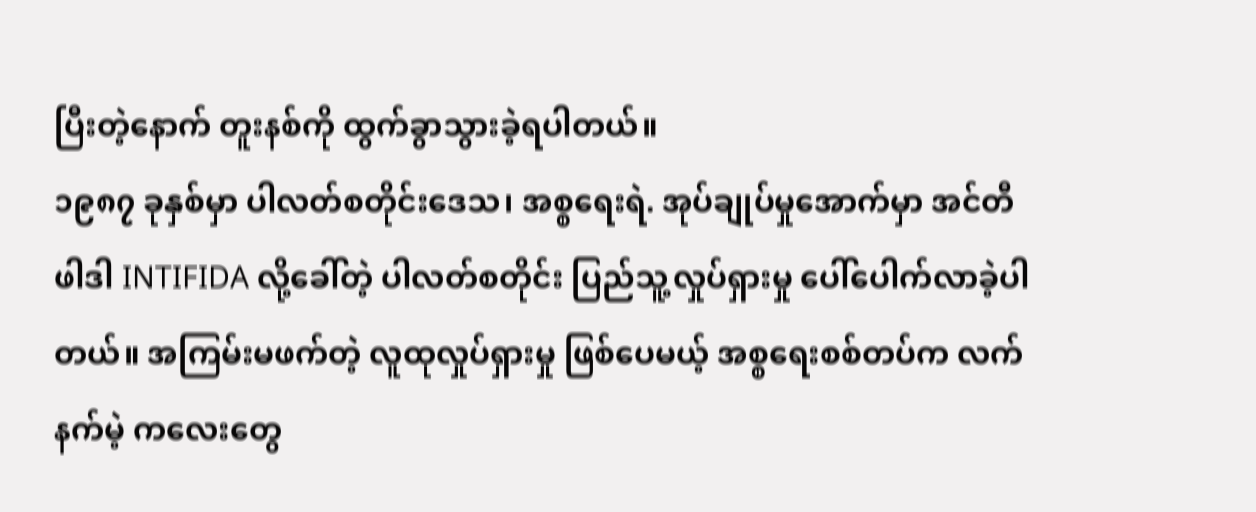ပြီးတဲ့နောက် တူးနစ်ကို ထွက်ခွာသွားခဲ့ရပါတယ်။
၁၉၈၇ ခုနှစ်မှာ ပါလတ်စတိုင်းဒေသ၊ အစ္စရေးရဲ. အုပ်ချုပ်မှုအောက်မှာ အင်တီဖါဒါ INTIFIDA လို့ခေါ်တဲ့ ပါလတ်စတိုင်း ပြည်သူ့လှုပ်ရှားမှု ပေါ်ပေါက်လာခဲ့ပါတယ်။ အကြမ်းမဖက်တဲ့ လူထုလှုပ်ရှားမှု ဖြစ်ပေမယ့် အစ္စရေးစစ်တပ်က လက်နက်မဲ့ ကလေးတွေ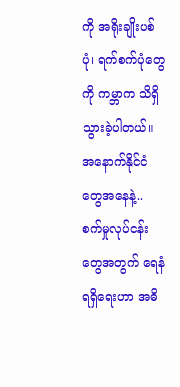ကို အရိုးချိုးပစ်ပုံ၊ ရက်စက်ပုံတွေကို ကမ္ဘာက သိရှိသွားခဲ့ပါတယ်။
အနောက်နိုင်ငံတွေအနေနဲ့.. စက်မှုလုပ်ငန်းတွေအတွက် ရေနံရရှိရေးဟာ အဓိ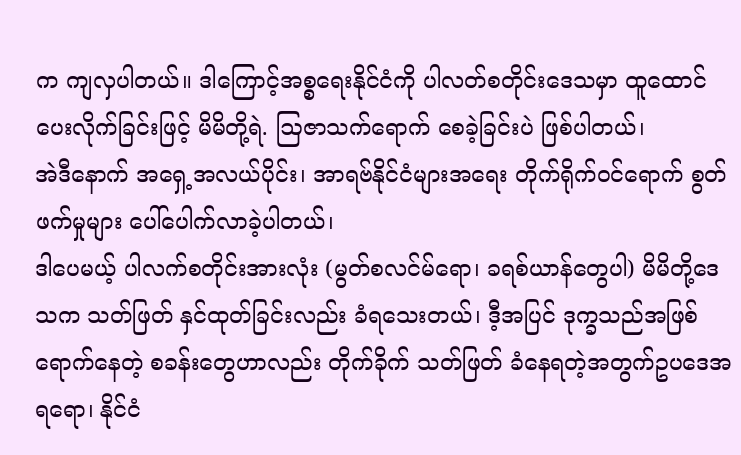က ကျလှပါတယ်။ ဒါကြောင့်အစ္စရေးနိုင်ငံကို ပါလတ်စတိုင်းဒေသမှာ ထူထောင်ပေးလိုက်ခြင်းဖြင့် မိမိတို့ရဲ. ဩဇာသက်ရောက် စေခဲ့ခြင်းပဲ ဖြစ်ပါတယ်၊
အဲဒီနောက် အရှေ့အလယ်ပိုင်း၊ အာရဗ်နိုင်ငံများအရေး တိုက်ရိုက်ဝင်ရောက် စွတ်ဖက်မှုများ ပေါ်ပေါက်လာခဲ့ပါတယ်၊
ဒါပေမယ့် ပါလက်စတိုင်းအားလုံး (မွတ်စလင်မ်ရော၊ ခရစ်ယာန်တွေပါ) မိမိတို့ဒေသက သတ်ဖြတ် နှင်ထုတ်ခြင်းလည်း ခံရသေးတယ်၊ ဒီ့အပြင် ဒုက္ခသည်အဖြစ်ရောက်နေတဲ့ စခန်းတွေဟာလည်း တိုက်ခိုက် သတ်ဖြတ် ခံနေရတဲ့အတွက်ဥပဒေအရရော၊ နိုင်ငံ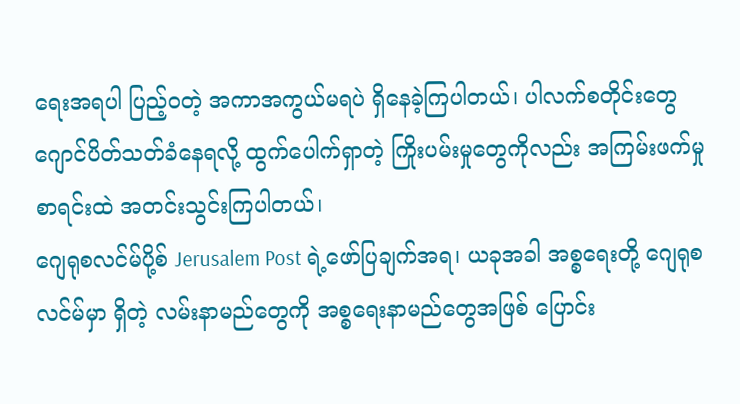ရေးအရပါ ပြည့်ဝတဲ့ အကာအကွယ်မရပဲ ရှိနေခဲ့ကြပါတယ်၊ ပါလက်စတိုင်းတွေဂျောင်ပိတ်သတ်ခံနေရလို့ ထွက်ပေါက်ရှာတဲ့ ကြိုးပမ်းမှုတွေကိုလည်း အကြမ်းဖက်မှုစာရင်းထဲ အတင်းသွင်းကြပါတယ်၊
ဂျေရုစလင်မ်ပို့စ် Jerusalem Post ရဲ့ဖော်ပြချက်အရ၊ ယခုအခါ အစ္စရေးတို့ ဂျေရုစလင်မ်မှာ ရှိတဲ့ လမ်းနာမည်တွေကို အစ္စရေးနာမည်တွေအဖြစ် ပြောင်း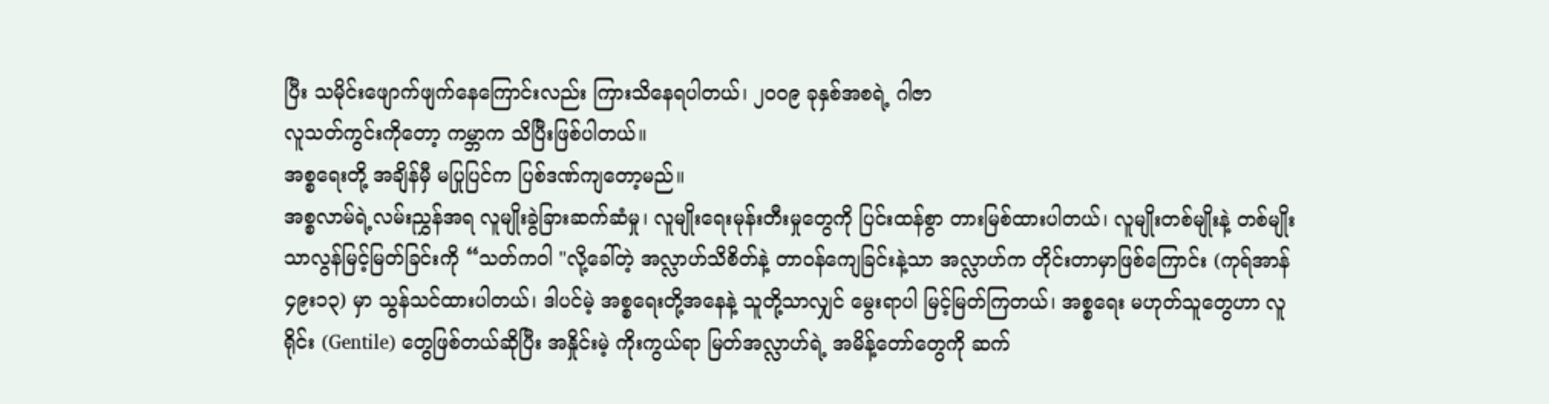ပြီး သမိုင်းဖျောက်ဖျက်နေကြောင်းလည်း ကြားသိနေရပါတယ်၊ ၂၀၀၉ ခုနှစ်အစရဲ့ ဂါဇာ
လူသတ်ကွင်းကိုတော့ ကမ္ဘာက သိပြီးဖြစ်ပါတယ်။
အစ္စရေးတို့ အချိန်မှီ မပြုပြင်က ပြစ်ဒဏ်ကျတော့မည်။
အစ္စလာမ်ရဲ့လမ်းညွှန်အရ လူမျိုးခွဲခြားဆက်ဆံမှု၊ လူမျိုးရေးမုန်းတီးမှုတွေကို ပြင်းထန်စွာ တားမြစ်ထားပါတယ်၊ လူမျိုးတစ်မျိုးနဲ့ တစ်မျိုး သာလွန်မြင့်မြတ်ခြင်းကို “သတ်ကဝါ "လို့ခေါ်တဲ့ အလ္လာဟ်သိစိတ်နဲ့ တာဝန်ကျေခြင်းနဲ့သာ အလ္လာဟ်က တိုင်းတာမှာဖြစ်ကြောင်း (ကုရ်အာန် ၄၉း၁၃) မှာ သွန်သင်ထားပါတယ်၊ ဒါပင်မဲ့ အစ္စရေးတို့အနေနဲ့ သူတို့သာလျှင် မွေးရာပါ မြင့်မြတ်ကြတယ်၊ အစ္စရေး မဟုတ်သူတွေဟာ လူရိုင်း (Gentile) တွေဖြစ်တယ်ဆိုပြီး အနှိုင်းမဲ့ ကိုးကွယ်ရာ မြတ်အလ္လာဟ်ရဲ့ အမိန့်တော်တွေကို ဆက်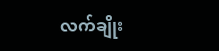လက်ချိုး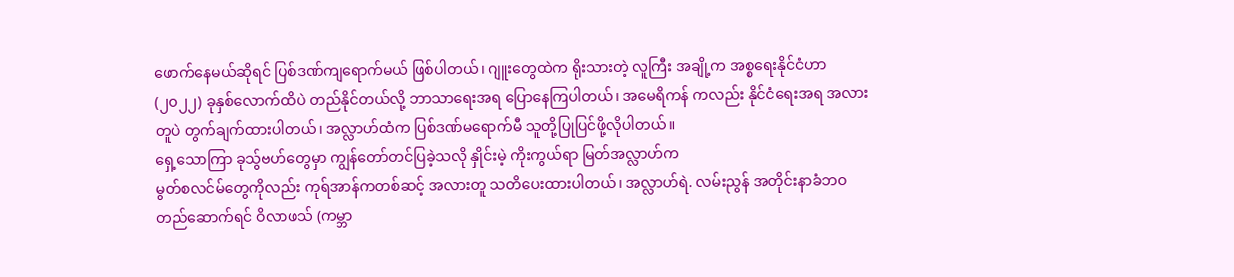ဖောက်နေမယ်ဆိုရင် ပြစ်ဒဏ်ကျရောက်မယ် ဖြစ်ပါတယ်၊ ဂျူးတွေထဲက ရိုးသားတဲ့ လူကြီး အချို့က အစ္စရေးနိုင်ငံဟာ (၂၀၂၂) ခုနှစ်လောက်ထိပဲ တည်နိုင်တယ်လို့ ဘာသာရေးအရ ပြောနေကြပါတယ်၊ အမေရိကန် ကလည်း နိုင်ငံရေးအရ အလားတူပဲ တွက်ချက်ထားပါတယ်၊ အလ္လာဟ်ထံက ပြစ်ဒဏ်မရောက်မီ သူတို့ပြုပြင်ဖို့လိုပါတယ်။
ရှေ့သောကြာ ခုသွ်ဗဟ်တွေမှာ ကျွန်တော်တင်ပြခဲ့သလို နှိုင်းမဲ့ ကိုးကွယ်ရာ မြတ်အလ္လာဟ်က
မွတ်စလင်မ်တွေကိုလည်း ကုရ်အာန်ကတစ်ဆင့် အလားတူ သတိပေးထားပါတယ်၊ အလ္လာဟ်ရဲ. လမ်းညွန် အတိုင်းနာခံဘဝ တည်ဆောက်ရင် ဝိလာဖသ် (ကမ္ဘာ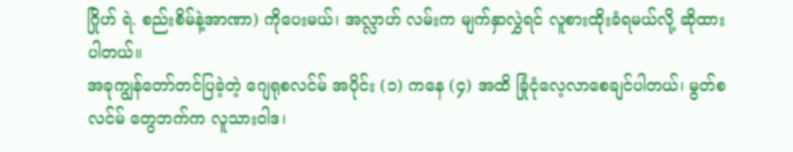ဂြိုဟ် ရဲ. စည်းစိမ်နဲ့အာဏာ) ကိုပေးမယ်၊ အလ္လာဟ် လမ်းက မျက်နှာလွှဲရင် လူစားထိုးခံရမယ်လို့ ဆိုထားပါတယ်။
အခုကျွန်တော်တင်ပြခဲ့တဲ့ ဂျေရုစလင်မ် အပိုင်း (၁) ကနေ (၄) အထိ ခြုံငုံလေ့လာစေချင်ပါတယ်၊ မွတ်စလင်မ် တွေဘက်က လူသားဝါဒ၊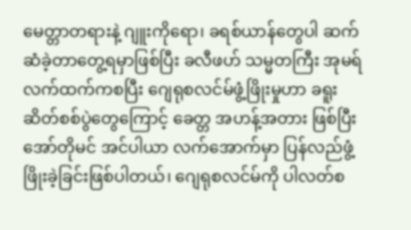မေတ္တာတရားနဲ့ ဂျူးကိုရော၊ ခရစ်ယာန်တွေပါ ဆက်ဆံခဲ့တာတွေ့ရမှာဖြစ်ပြီး ခလီဖဟ် သမ္မတကြီး အုမရ် လက်ထက်ကစပြီး ဂျေရုစလင်မ်ဖွံ့ဖြိုးမှုဟာ ခရူးဆိတ်စစ်ပွဲတွေကြောင့် ခေတ္တ အဟန့်အတား ဖြစ်ပြီး အော်တိုမင် အင်ပါယာ လက်အောက်မှာ ပြန်လည်ဖွံ့ဖြိုးခဲ့ခြင်းဖြစ်ပါတယ်၊ ဂျေရုစလင်မ်ကို ပါလတ်စ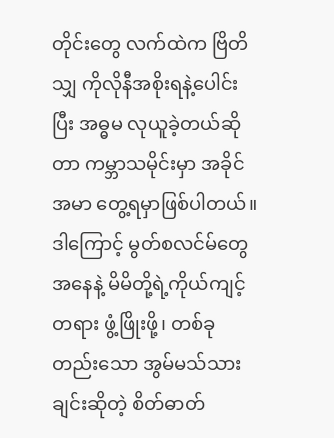တိုင်းတွေ လက်ထဲက ဗြိတိသျှ ကိုလိုနီအစိုးရနဲ့ပေါင်းပြီး အဓ္ဓမ လုယူခဲ့တယ်ဆိုတာ ကမ္ဘာသမိုင်းမှာ အခိုင်အမာ တွေ့ရမှာဖြစ်ပါတယ်။
ဒါကြောင့် မွတ်စလင်မ်တွေအနေနဲ့ မိမိတို့ရဲ့ကိုယ်ကျင့် တရား ဖွံ့ဖြိုးဖို့၊ တစ်ခုတည်းသော အွမ်မသ်သားချင်းဆိုတဲ့ စိတ်ဓာတ်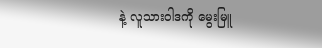နဲ့ လူသားဝါဒကို မွေးမြူ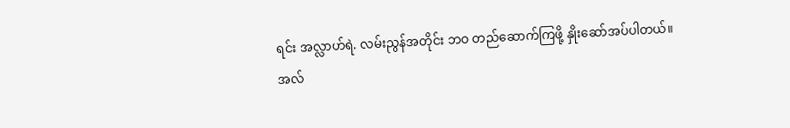ရင်း အလ္လာဟ်ရဲ. လမ်းညွန်အတိုင်း ဘဝ တည်ဆောက်ကြဖို့ နှိုးဆော်အပ်ပါတယ်။
အလ်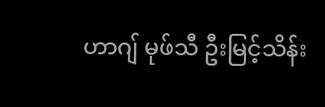ဟာဂျ် မုဖ်သီ ဦးမြင့်သိန်း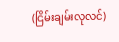(ငြိမ်းချမ်းလုလင်)